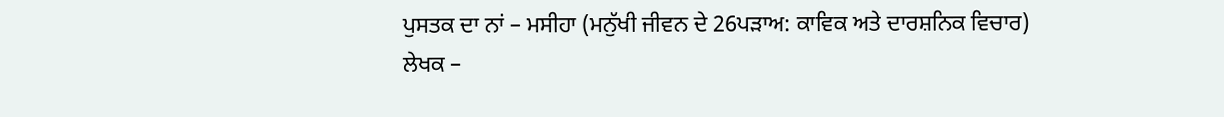ਪੁਸਤਕ ਦਾ ਨਾਂ – ਮਸੀਹਾ (ਮਨੁੱਖੀ ਜੀਵਨ ਦੇ 26ਪੜਾਅ: ਕਾਵਿਕ ਅਤੇ ਦਾਰਸ਼ਨਿਕ ਵਿਚਾਰ)
ਲੇਖਕ –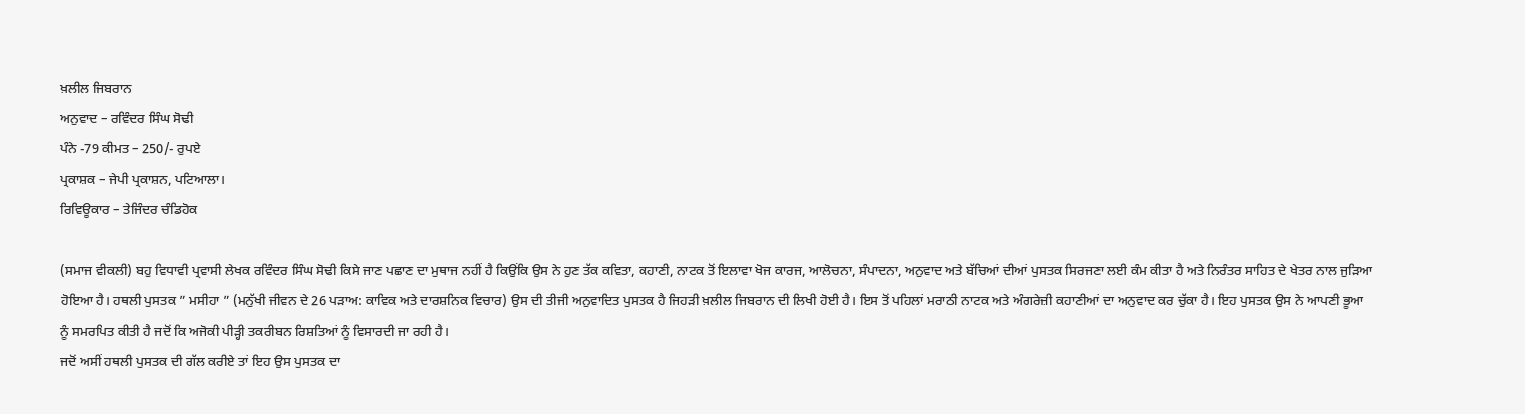ਖ਼ਲੀਲ ਜਿਬਰਾਨ
ਅਨੁਵਾਦ – ਰਵਿੰਦਰ ਸਿੰਘ ਸੋਢੀ
ਪੰਨੇ -79 ਕੀਮਤ – 250/- ਰੁਪਏ
ਪ੍ਰਕਾਸ਼ਕ – ਜੇਪੀ ਪ੍ਰਕਾਸ਼ਨ, ਪਟਿਆਲਾ।
ਰਿਵਿਊਕਾਰ – ਤੇਜਿੰਦਰ ਚੰਡਿਹੋਕ

(ਸਮਾਜ ਵੀਕਲੀ) ਬਹੁ ਵਿਧਾਵੀ ਪ੍ਰਵਾਸੀ ਲੇਖਕ ਰਵਿੰਦਰ ਸਿੰਘ ਸੋਢੀ ਕਿਸੇ ਜਾਣ ਪਛਾਣ ਦਾ ਮੁਥਾਜ ਨਹੀਂ ਹੈ ਕਿਉਂਕਿ ਉਸ ਨੇ ਹੁਣ ਤੱਕ ਕਵਿਤਾ, ਕਹਾਣੀ, ਨਾਟਕ ਤੋਂ ਇਲਾਵਾ ਖੋਜ ਕਾਰਜ, ਆਲੋਚਨਾ, ਸੰਪਾਦਨਾ, ਅਨੁਵਾਦ ਅਤੇ ਬੱਚਿਆਂ ਦੀਆਂ ਪੁਸਤਕ ਸਿਰਜਣਾ ਲਈ ਕੰਮ ਕੀਤਾ ਹੈ ਅਤੇ ਨਿਰੰਤਰ ਸਾਹਿਤ ਦੇ ਖੇਤਰ ਨਾਲ ਜੁੜਿਆ ਹੋਇਆ ਹੈ। ਹਥਲੀ ਪੁਸਤਕ ” ਮਸੀਹਾ ” (ਮਨੁੱਖੀ ਜੀਵਨ ਦੇ 26 ਪੜਾਅ: ਕਾਵਿਕ ਅਤੇ ਦਾਰਸ਼ਨਿਕ ਵਿਚਾਰ) ਉਸ ਦੀ ਤੀਜੀ ਅਨੁਵਾਦਿਤ ਪੁਸਤਕ ਹੈ ਜਿਹੜੀ ਖ਼ਲੀਲ ਜਿਬਰਾਨ ਦੀ ਲਿਖੀ ਹੋਈ ਹੈ। ਇਸ ਤੋਂ ਪਹਿਲਾਂ ਮਰਾਠੀ ਨਾਟਕ ਅਤੇ ਅੰਗਰੇਜ਼ੀ ਕਹਾਣੀਆਂ ਦਾ ਅਨੁਵਾਦ ਕਰ ਚੁੱਕਾ ਹੈ। ਇਹ ਪੁਸਤਕ ਉਸ ਨੇ ਆਪਣੀ ਭੂਆ ਨੂੰ ਸਮਰਪਿਤ ਕੀਤੀ ਹੈ ਜਦੋਂ ਕਿ ਅਜੋਕੀ ਪੀੜ੍ਹੀ ਤਕਰੀਬਨ ਰਿਸ਼ਤਿਆਂ ਨੂੰ ਵਿਸਾਰਦੀ ਜਾ ਰਹੀ ਹੈ।
ਜਦੋਂ ਅਸੀਂ ਹਥਲੀ ਪੁਸਤਕ ਦੀ ਗੱਲ ਕਰੀਏ ਤਾਂ ਇਹ ਉਸ ਪੁਸਤਕ ਦਾ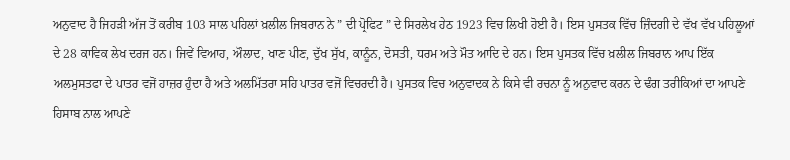ਅਨੁਵਾਦ ਹੈ ਜਿਹੜੀ ਅੱਜ ਤੋਂ ਕਰੀਬ 103 ਸਾਲ ਪਹਿਲਾਂ ਖ਼ਲੀਲ ਜਿਬਰਾਨ ਨੇ ” ਦੀ ਪ੍ਰੋਫਿਟ ” ਦੇ ਸਿਰਲੇਖ ਹੇਠ 1923 ਵਿਚ ਲਿਖੀ ਹੋਈ ਹੈ। ਇਸ ਪੁਸਤਕ ਵਿੱਚ ਜ਼ਿੰਦਗੀ ਦੇ ਵੱਖ ਵੱਖ ਪਹਿਲੂਆਂ ਦੇ 28 ਕਾਵਿਕ ਲੇਖ ਦਰਜ ਹਨ। ਜਿਵੇਂ ਵਿਆਹ, ਔਲਾਦ, ਖਾਣ ਪੀਣ, ਦੁੱਖ ਸੁੱਖ, ਕਾਨੂੰਨ, ਦੋਸਤੀ, ਧਰਮ ਅਤੇ ਮੌਤ ਆਦਿ ਦੇ ਹਨ। ਇਸ ਪੁਸਤਕ ਵਿੱਚ ਖ਼ਲੀਲ ਜਿਬਰਾਨ ਆਪ ਇੱਕ ਅਲਮੁਸਤਫਾ ਦੇ ਪਾਤਰ ਵਜੋਂ ਹਾਜ਼ਰ ਹੁੰਦਾ ਹੈ ਅਤੇ ਅਲਮਿੱਤਰਾ ਸਹਿ ਪਾਤਰ ਵਜੋਂ ਵਿਚਰਦੀ ਹੈ। ਪੁਸਤਕ ਵਿਚ ਅਨੁਵਾਦਕ ਨੇ ਕਿਸੇ ਵੀ ਰਚਨਾ ਨੂੰ ਅਨੁਵਾਦ ਕਰਨ ਦੇ ਢੰਗ ਤਰੀਕਿਆਂ ਦਾ ਆਪਣੇ ਹਿਸਾਬ ਨਾਲ ਆਪਣੇ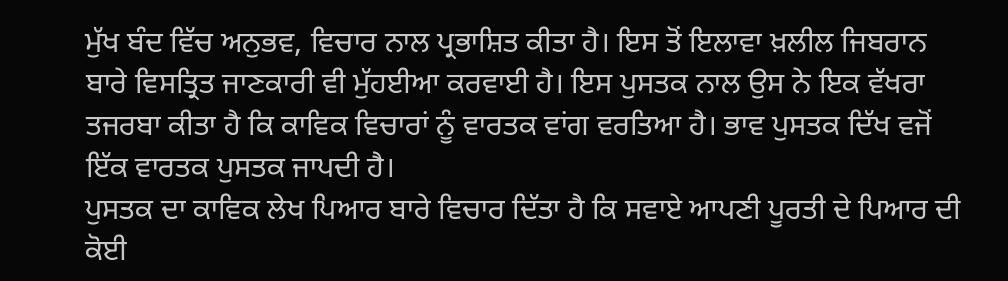ਮੁੱਖ ਬੰਦ ਵਿੱਚ ਅਨੁਭਵ, ਵਿਚਾਰ ਨਾਲ ਪ੍ਰਭਾਸ਼ਿਤ ਕੀਤਾ ਹੈ। ਇਸ ਤੋਂ ਇਲਾਵਾ ਖ਼ਲੀਲ ਜਿਬਰਾਨ ਬਾਰੇ ਵਿਸਤ੍ਰਿਤ ਜਾਣਕਾਰੀ ਵੀ ਮੁੱਹਈਆ ਕਰਵਾਈ ਹੈ। ਇਸ ਪੁਸਤਕ ਨਾਲ ਉਸ ਨੇ ਇਕ ਵੱਖਰਾ ਤਜਰਬਾ ਕੀਤਾ ਹੈ ਕਿ ਕਾਵਿਕ ਵਿਚਾਰਾਂ ਨੂੰ ਵਾਰਤਕ ਵਾਂਗ ਵਰਤਿਆ ਹੈ। ਭਾਵ ਪੁਸਤਕ ਦਿੱਖ ਵਜੋਂ ਇੱਕ ਵਾਰਤਕ ਪੁਸਤਕ ਜਾਪਦੀ ਹੈ।
ਪੁਸਤਕ ਦਾ ਕਾਵਿਕ ਲੇਖ ਪਿਆਰ ਬਾਰੇ ਵਿਚਾਰ ਦਿੱਤਾ ਹੈ ਕਿ ਸਵਾਏ ਆਪਣੀ ਪੂਰਤੀ ਦੇ ਪਿਆਰ ਦੀ ਕੋਈ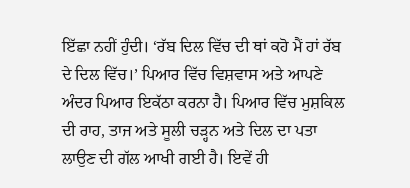ਇੱਛਾ ਨਹੀਂ ਹੁੰਦੀ। ‘ਰੱਬ ਦਿਲ ਵਿੱਚ ਦੀ ਥਾਂ ਕਹੋ ਮੈਂ ਹਾਂ ਰੱਬ ਦੇ ਦਿਲ ਵਿੱਚ।’ ਪਿਆਰ ਵਿੱਚ ਵਿਸ਼ਵਾਸ ਅਤੇ ਆਪਣੇ ਅੰਦਰ ਪਿਆਰ ਇਕੱਠਾ ਕਰਨਾ ਹੈ। ਪਿਆਰ ਵਿੱਚ ਮੁਸ਼ਕਿਲ ਦੀ ਰਾਹ, ਤਾਜ ਅਤੇ ਸੂਲੀ ਚੜ੍ਹਨ ਅਤੇ ਦਿਲ ਦਾ ਪਤਾ ਲਾਉਣ ਦੀ ਗੱਲ ਆਖੀ ਗਈ ਹੈ। ਇਵੇਂ ਹੀ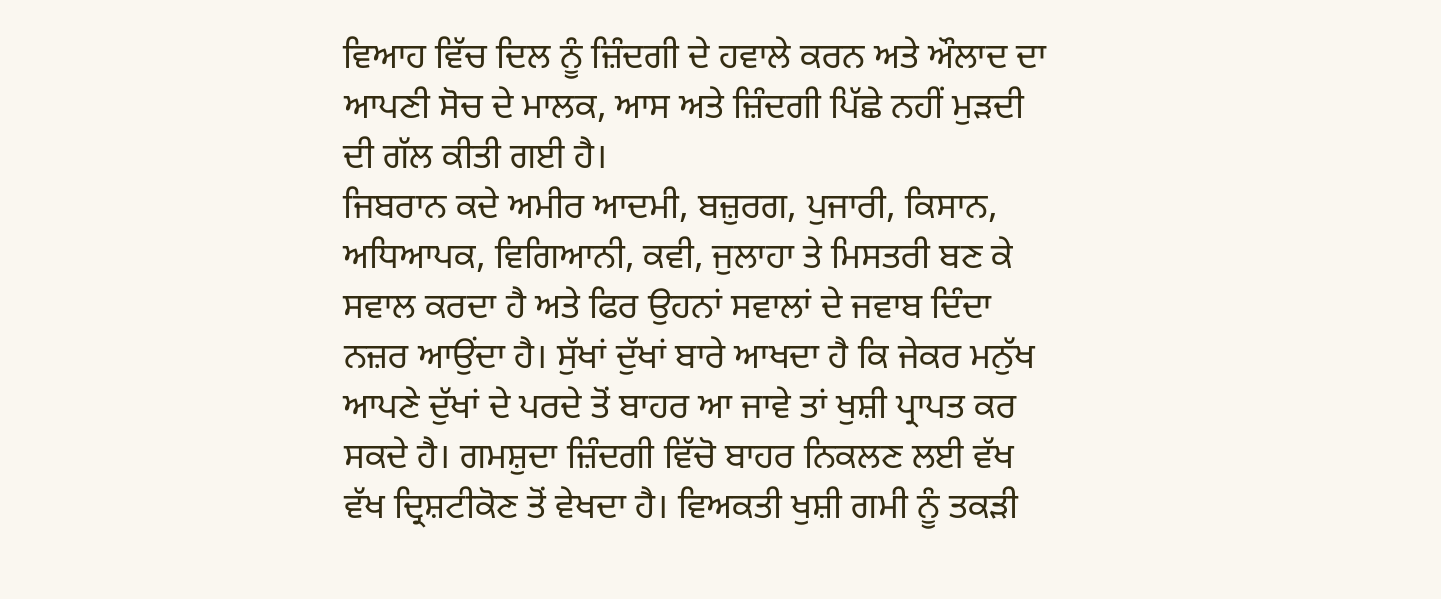ਵਿਆਹ ਵਿੱਚ ਦਿਲ ਨੂੰ ਜ਼ਿੰਦਗੀ ਦੇ ਹਵਾਲੇ ਕਰਨ ਅਤੇ ਔਲਾਦ ਦਾ ਆਪਣੀ ਸੋਚ ਦੇ ਮਾਲਕ, ਆਸ ਅਤੇ ਜ਼ਿੰਦਗੀ ਪਿੱਛੇ ਨਹੀਂ ਮੁੜਦੀ ਦੀ ਗੱਲ ਕੀਤੀ ਗਈ ਹੈ।
ਜਿਬਰਾਨ ਕਦੇ ਅਮੀਰ ਆਦਮੀ, ਬਜ਼ੁਰਗ, ਪੁਜਾਰੀ, ਕਿਸਾਨ, ਅਧਿਆਪਕ, ਵਿਗਿਆਨੀ, ਕਵੀ, ਜੁਲਾਹਾ ਤੇ ਮਿਸਤਰੀ ਬਣ ਕੇ ਸਵਾਲ ਕਰਦਾ ਹੈ ਅਤੇ ਫਿਰ ਉਹਨਾਂ ਸਵਾਲਾਂ ਦੇ ਜਵਾਬ ਦਿੰਦਾ ਨਜ਼ਰ ਆਉਂਦਾ ਹੈ। ਸੁੱਖਾਂ ਦੁੱਖਾਂ ਬਾਰੇ ਆਖਦਾ ਹੈ ਕਿ ਜੇਕਰ ਮਨੁੱਖ ਆਪਣੇ ਦੁੱਖਾਂ ਦੇ ਪਰਦੇ ਤੋਂ ਬਾਹਰ ਆ ਜਾਵੇ ਤਾਂ ਖੁਸ਼ੀ ਪ੍ਰਾਪਤ ਕਰ ਸਕਦੇ ਹੈ। ਗਮਸ਼ੁਦਾ ਜ਼ਿੰਦਗੀ ਵਿੱਚੋ ਬਾਹਰ ਨਿਕਲਣ ਲਈ ਵੱਖ ਵੱਖ ਦ੍ਰਿਸ਼ਟੀਕੋਣ ਤੋਂ ਵੇਖਦਾ ਹੈ। ਵਿਅਕਤੀ ਖੁਸ਼ੀ ਗਮੀ ਨੂੰ ਤਕੜੀ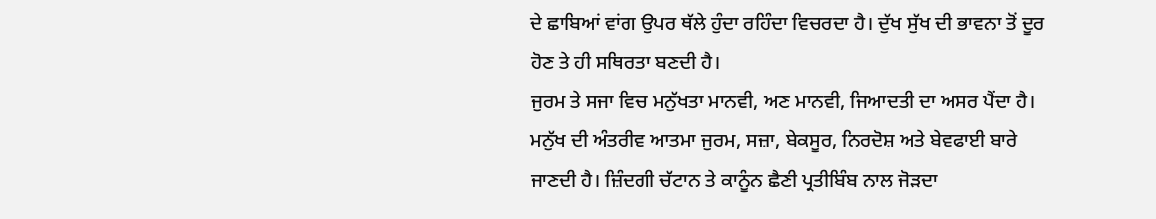ਦੇ ਛਾਬਿਆਂ ਵਾਂਗ ਉਪਰ ਥੱਲੇ ਹੁੰਦਾ ਰਹਿੰਦਾ ਵਿਚਰਦਾ ਹੈ। ਦੁੱਖ ਸੁੱਖ ਦੀ ਭਾਵਨਾ ਤੋਂ ਦੂਰ ਹੋਣ ਤੇ ਹੀ ਸਥਿਰਤਾ ਬਣਦੀ ਹੈ।
ਜੁਰਮ ਤੇ ਸਜਾ ਵਿਚ ਮਨੁੱਖਤਾ ਮਾਨਵੀ, ਅਣ ਮਾਨਵੀ, ਜਿਆਦਤੀ ਦਾ ਅਸਰ ਪੈਂਦਾ ਹੈ। ਮਨੁੱਖ ਦੀ ਅੰਤਰੀਵ ਆਤਮਾ ਜੁਰਮ, ਸਜ਼ਾ, ਬੇਕਸੂਰ, ਨਿਰਦੋਸ਼ ਅਤੇ ਬੇਵਫਾਈ ਬਾਰੇ ਜਾਣਦੀ ਹੈ। ਜ਼ਿੰਦਗੀ ਚੱਟਾਨ ਤੇ ਕਾਨੂੰਨ ਛੈਣੀ ਪ੍ਰਤੀਬਿੰਬ ਨਾਲ ਜੋੜਦਾ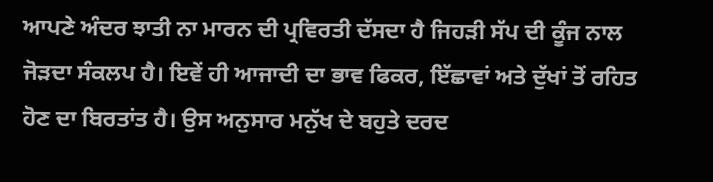ਆਪਣੇ ਅੰਦਰ ਝਾਤੀ ਨਾ ਮਾਰਨ ਦੀ ਪ੍ਰਵਿਰਤੀ ਦੱਸਦਾ ਹੈ ਜਿਹੜੀ ਸੱਪ ਦੀ ਕੂੰਜ ਨਾਲ ਜੋੜਦਾ ਸੰਕਲਪ ਹੈ। ਇਵੇਂ ਹੀ ਆਜਾਦੀ ਦਾ ਭਾਵ ਫਿਕਰ, ਇੱਛਾਵਾਂ ਅਤੇ ਦੁੱਖਾਂ ਤੋਂ ਰਹਿਤ ਹੋਣ ਦਾ ਬਿਰਤਾਂਤ ਹੈ। ਉਸ ਅਨੁਸਾਰ ਮਨੁੱਖ ਦੇ ਬਹੁਤੇ ਦਰਦ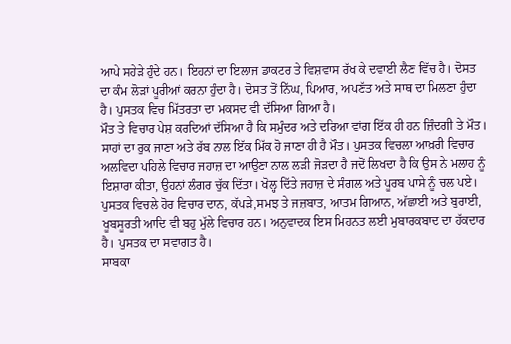ਆਪੇ ਸਹੇੜੇ ਹੁੰਦੇ ਹਨ। ਇਹਨਾਂ ਦਾ ਇਲਾਜ ਡਾਕਟਰ ਤੇ ਵਿਸ਼ਵਾਸ ਰੱਖ ਕੇ ਦਵਾਈ ਲੈਣ ਵਿੱਚ ਹੈ। ਦੋਸਤ ਦਾ ਕੰਮ ਲੋੜਾਂ ਪੂਰੀਆਂ ਕਰਨਾ ਹੁੰਦਾ ਹੈ। ਦੋਸਤ ਤੋਂ ਨਿੱਘ, ਪਿਆਰ, ਅਪਣੱਤ ਅਤੇ ਸਾਥ ਦਾ ਮਿਲਣਾ ਹੁੰਦਾ ਹੈ। ਪੁਸਤਕ ਵਿਚ ਮਿੱਤਰਤਾ ਦਾ ਮਕਸਦ ਵੀ ਦੱਸਿਆ ਗਿਆ ਹੈ।
ਮੌਤ ਤੇ ਵਿਚਾਰ ਪੇਸ਼ ਕਰਦਿਆਂ ਦੱਸਿਆ ਹੈ ਕਿ ਸਮੁੰਦਰ ਅਤੇ ਦਰਿਆ ਵਾਂਗ ਇੱਕ ਹੀ ਹਨ ਜ਼ਿੰਦਗੀ ਤੇ ਮੌਤ। ਸਾਹਾਂ ਦਾ ਰੁਕ ਜਾਣਾ ਅਤੇ ਰੱਬ ਨਾਲ ਇੱਕ ਮਿੱਕ ਹੋ ਜਾਣਾ ਹੀ ਹੈ ਮੌਤ। ਪੁਸਤਕ ਵਿਚਲਾ ਆਖ਼ਰੀ ਵਿਚਾਰ ਅਲਵਿਦਾ ਪਹਿਲੇ ਵਿਚਾਰ ਜਹਾਜ਼ ਦਾ ਆਉਣਾ ਨਾਲ ਲੜੀ ਜੋੜਦਾ ਹੈ ਜਦੋਂ ਲਿਖਦਾ ਹੈ ਕਿ ਉਸ ਨੇ ਮਲਾਹ ਨੂੰ ਇਸ਼ਾਰਾ ਕੀਤਾ, ਉਹਨਾਂ ਲੰਗਰ ਚੁੱਕ ਦਿੱਤਾ। ਖੋਲ੍ਹ ਦਿੱਤੇ ਜਹਾਜ਼ ਦੇ ਸੰਗਲ ਅਤੇ ਪੂਰਬ ਪਾਸੇ ਨੂੰ ਚਲ ਪਏ।
ਪੁਸਤਕ ਵਿਚਲੇ ਹੋਰ ਵਿਚਾਰ ਦਾਨ, ਕੱਪੜੇ,ਸਮਝ ਤੇ ਜਜ਼ਬਾਤ, ਆਤਮ ਗਿਆਨ, ਅੱਛਾਈ ਅਤੇ ਬੁਰਾਈ, ਖੂਬਸੂਰਤੀ ਆਦਿ ਵੀ ਬਹੁ ਮੁੱਲੇ ਵਿਚਾਰ ਹਨ। ਅਨੁਵਾਦਕ ਇਸ ਮਿਹਨਤ ਲਈ ਮੁਬਾਰਕਬਾਦ ਦਾ ਹੱਕਦਾਰ ਹੈ। ਪੁਸਤਕ ਦਾ ਸਵਾਗਤ ਹੈ।
ਸਾਬਕਾ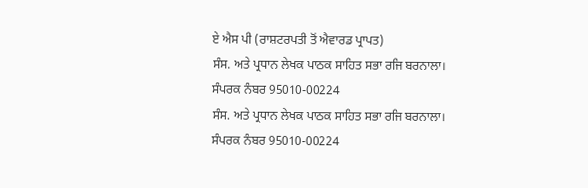ਏ ਐਸ ਪੀ (ਰਾਸ਼ਟਰਪਤੀ ਤੋਂ ਐਵਾਰਡ ਪ੍ਰਾਪਤ)
ਸੰਸ. ਅਤੇ ਪ੍ਰਧਾਨ ਲੇਖਕ ਪਾਠਕ ਸਾਹਿਤ ਸਭਾ ਰਜਿ ਬਰਨਾਲਾ।
ਸੰਪਰਕ ਨੰਬਰ 95010-00224
ਸੰਸ. ਅਤੇ ਪ੍ਰਧਾਨ ਲੇਖਕ ਪਾਠਕ ਸਾਹਿਤ ਸਭਾ ਰਜਿ ਬਰਨਾਲਾ।
ਸੰਪਰਕ ਨੰਬਰ 95010-00224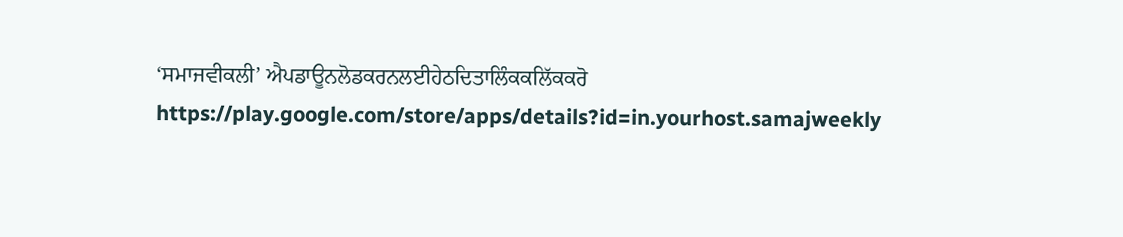‘ਸਮਾਜਵੀਕਲੀ’ ਐਪਡਾਊਨਲੋਡਕਰਨਲਈਹੇਠਦਿਤਾਲਿੰਕਕਲਿੱਕਕਰੋ
https://play.google.com/store/apps/details?id=in.yourhost.samajweekly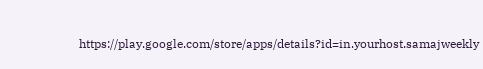https://play.google.com/store/apps/details?id=in.yourhost.samajweekly